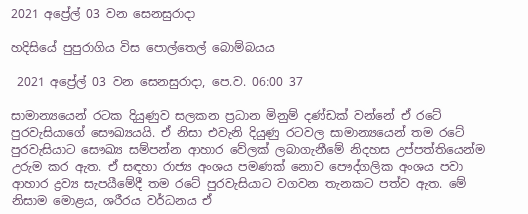2021 අප්‍රේල් 03 වන සෙනසුරාදා

හදිසියේ පුපුරාගිය විස පොල්තෙල් බොම්බයය

 2021 අප්‍රේල් 03 වන සෙනසුරාදා, පෙ.ව. 06:00 37

සාමාන්‍යයෙන් රටක දියුණුව සලකන ප්‍රධාන මිනුම් දණ්ඩක් වන්නේ ඒ රටේ පුරවැසියාගේ සෞඛ්‍යයයි. ඒ නිසා එවැනි දියුණු රටවල සාමාන්‍යයෙන් තම රටේ පුරවැසියාට සෞඛ්‍ය සම්පන්න ආහාර වේලක් ලබාගැනීමේ නිදහස උප්පත්තියෙන්ම උරුම කර ඇත. ඒ සඳහා රාජ්‍ය අංශය පමණක් නොව පෞද්ගලික අංශය පවා ආහාර ද්‍රව්‍ය සැපයීමේදී තම රටේ පුරවැසියාට වගවන තැනකට පත්ව ඇත. මේ නිසාම මොළය, ශරීරය වර්ධනය ඒ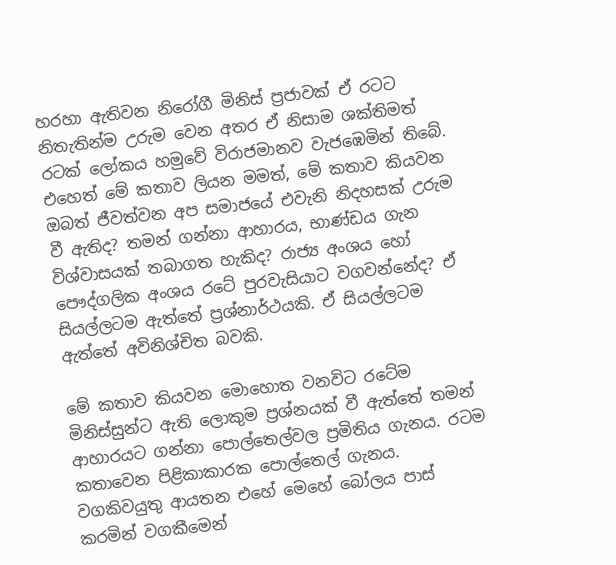හරහා ඇතිවන නිරෝගී මිනිස් ප්‍රජාවක් ඒ රටට නිතැතින්ම උරුම වෙන අතර ඒ නිසාම ශක්තිමත් රටක් ලෝකය හමුවේ විරාජමානව වැජඹෙමින් තිබේ. එහෙත් මේ කතාව ලියන මමත්, මේ කතාව කියවන ඔබත් ජීවත්වන අප සමාජයේ එවැනි නිදහසක් උරුම වී ඇතිද? තමන් ගන්නා ආහාරය, භාණ්ඩය ගැන විශ්වාසයක් තබාගත හැකිද? රාජ්‍ය අංශය හෝ පෞද්ගලික අංශය රටේ පුරවැසියාට වගවන්නේද? ඒ සියල්ලටම ඇත්තේ ප්‍රශ්නාර්ථයකි. ඒ සියල්ලටම ඇත්තේ අවිනිශ්චිත බවකි.

මේ කතාව කියවන මොහොත වනවිට රටේම මිනිස්සුන්ට ඇති ලොකුම ප්‍රශ්නයක් වී ඇත්තේ තමන් ආහාරයට ගන්නා පොල්තෙල්වල ප්‍රමිතිය ගැනය. රටම කතාවෙන පිළිකාකාරක පොල්තෙල් ගැනය. වගකිවයුතු ආයතන එහේ මෙහේ බෝලය පාස් කරමින් වගකීමෙන්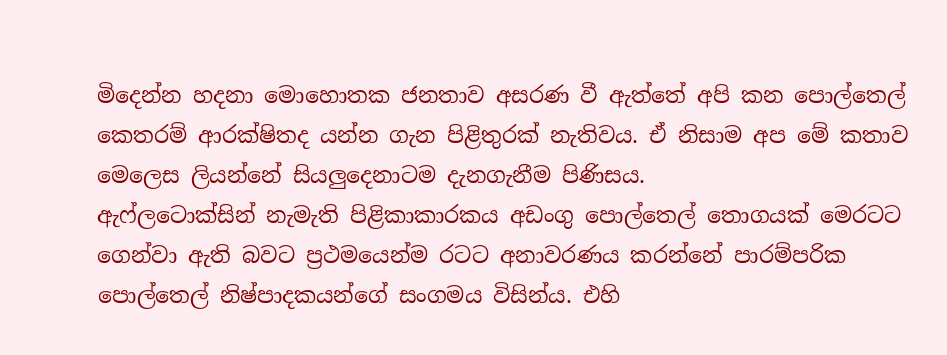මිදෙන්න හදනා මොහොතක ජනතාව අසරණ වී ඇත්තේ අපි කන පොල්තෙල් කෙතරම් ආරක්ෂිතද යන්න ගැන පිළිතුරක් නැතිවය. ඒ නිසාම අප මේ කතාව මෙලෙස ලියන්නේ සියලුදෙනාටම දැනගැනීම පිණිසය.
ඇෆ්ලටොක්සින් නැමැති පිළිකාකාරකය අඩංගු පොල්තෙල් තොගයක් මෙරටට ගෙන්වා ඇති බවට ප්‍රථමයෙන්ම රටට අනාවරණය කරන්නේ පාරම්පරික පොල්තෙල් නිෂ්පාදකයන්ගේ සංගමය විසින්ය. එහි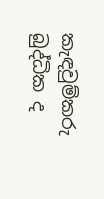කැඳවුම්කරු බුද්ධික ද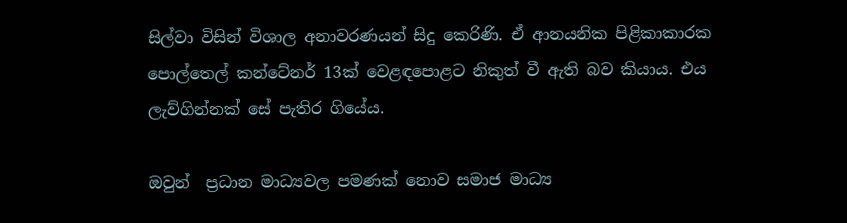සිල්වා විසින් විශාල අනාවරණයන් සිදු කෙරිණි. ඒ ආනයනික පිළිකාකාරක පොල්තෙල් කන්ටේනර් 13ක් වෙළඳපොළට නිකුත් වී ඇති බව කියාය. එය ලැව්ගින්නක් සේ පැතිර ගියේය.

ඔවුන්  ප්‍රධාන මාධ්‍යවල පමණක් නොව සමාජ මාධ්‍ය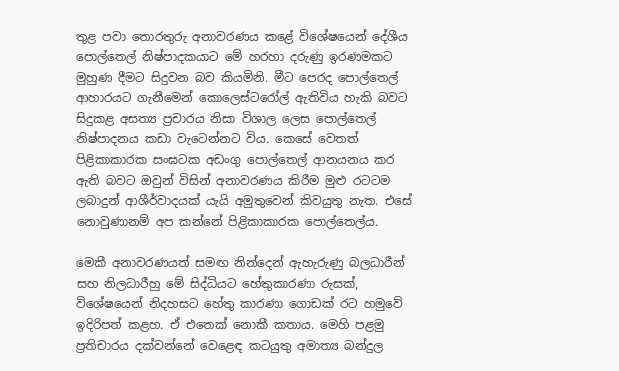තුළ පවා තොරතුරු අනාවරණය කළේ විශේෂයෙන් දේශීය පොල්තෙල් නිෂ්පාදකයාට මේ හරහා දරුණු ඉරණමකට මුහුණ දීමට සිදුවන බව කියමිනි. මීට පෙරද පොල්තෙල් ආහාරයට ගැනීමෙන් කොලෙස්ටරෝල් ඇතිවිය හැකි බවට සිදුකළ අසත්‍ය ප්‍රචාරය නිසා විශාල ලෙස පොල්තෙල් නිෂ්පාදනය කඩා වැටෙන්නට විය. කෙසේ වෙතත් පිළිකාකාරක සංඝටක අඩංගු පොල්තෙල් ආනයනය කර ඇති බවට ඔවුන් විසින් අනාවරණය කිරීම මුළු රටටම ලබාදුන් ආශීර්වාදයක් යැයි අමුතුවෙන් කිවයුතු නැත. එසේ නොවුණානම් අප කන්නේ පිළිකාකාරක පොල්තෙල්ය.

මෙකී අනාවරණයත් සමඟ නින්දෙන් ඇහැරුණු බලධාරීන් සහ නිලධාරීහු මේ සිද්ධියට හේතුකාරණා රුසක්, විශේෂයෙන් නිදහසට හේතු කාරණා ගොඩක් රට හමුවේ ඉදිරිපත් කළහ. ඒ එතෙක් නොකී කතාය. මෙහි පළමු ප්‍රතිචාරය දක්වන්නේ වෙළෙඳ කටයුතු අමාත්‍ය බන්දුල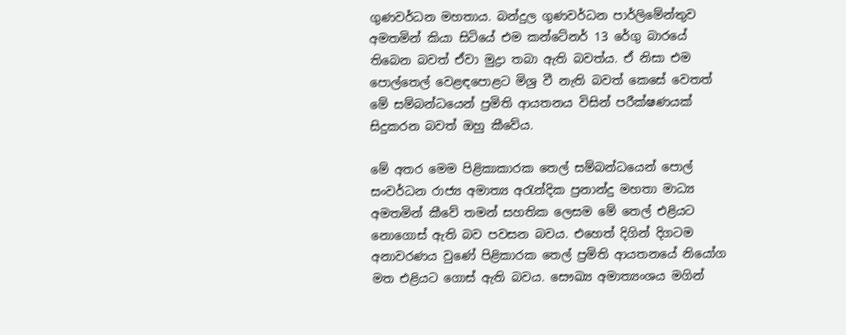ගුණවර්ධන මහතාය. බන්දුල ගුණවර්ධන පාර්ලිමේන්තුව අමතමින් කියා සිටියේ එම කන්ටේනර් 13 රේගු බාරයේ තිබෙන බවත් ඒවා මුද්‍රා තබා ඇති බවත්ය. ඒ නිසා එම පොල්තෙල් වෙළඳපොළට මිශ්‍ර වී නැති බවත් කෙසේ වෙතත් මේ සම්බන්ධයෙන් ප්‍රමිති ආයතනය විසින් පරීක්ෂණයක් සිදුකරන බවත් ඔහු කීවේය.

මේ අතර මෙම පිළිකාකාරක තෙල් සම්බන්ධයෙන් පොල් සංවර්ධන රාජ්‍ය අමාත්‍ය අරැන්දික ප්‍රනාන්දු මහතා මාධ්‍ය අමතමින් කීවේ තමන් සහතික ලෙසම මේ තෙල් එළියට නොගොස් ඇති බව පවසන බවය. එහෙත් දිගින් දිගටම අනාවරණය වුණේ පිළිකාරක තෙල් ප්‍රමිති ආයතනයේ නියෝග මත එළියට ගොස් ඇති බවය. සෞඛ්‍ය අමාත්‍යංශය මගින්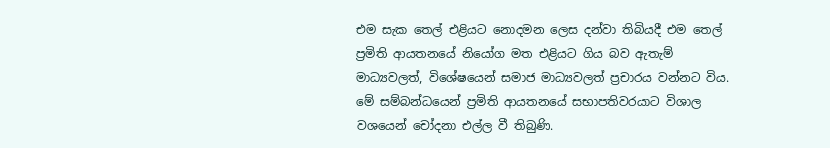එම සැක තෙල් එළියට නොදමන ලෙස දන්වා තිබියදී එම තෙල් ප්‍රමිති ආයතනයේ නියෝග මත එළියට ගිය බව ඇතැම් මාධ්‍යවලත්, විශේෂයෙන් සමාජ මාධ්‍යවලත් ප්‍රචාරය වන්නට විය. මේ සම්බන්ධයෙන් ප්‍රමිති ආයතනයේ සභාපතිවරයාට විශාල වශයෙන් චෝදනා එල්ල වී තිබුණි.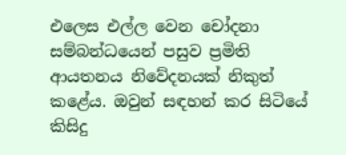එලෙස එල්ල වෙන චෝදනා සම්බන්ධයෙන් පසුව ප්‍රමිති ආයතනය නිවේදනයක් නිකුත් කළේය. ඔවුන් සඳහන් කර සිටියේ කිසිදු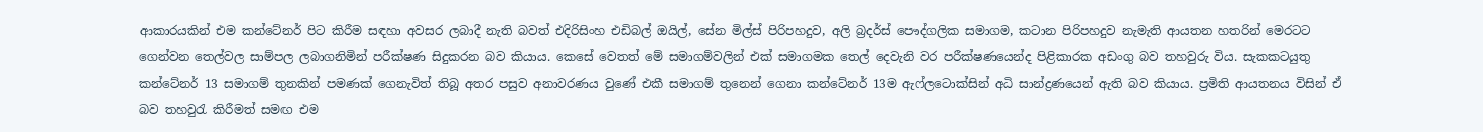ආකාරයකින් එම කන්ටේනර් පිට කිරීම සඳහා අවසර ලබාදී නැති බවත් එදිරිසිංහ එඩිබල් ඔයිල්, සේන මිල්ස් පිරිපහදුව, අලි බ්‍රදර්ස් පෞද්ගලික සමාගම, කටාන පිරිපහදුව නැමැති ආයතන හතරින් මෙරටට ගෙන්වන තෙල්වල සාම්පල ලබාගනිමින් පරීක්ෂණ සිදුකරන බව කියාය. කෙසේ වෙතත් මේ සමාගම්වලින් එක් සමාගමක තෙල් දෙවැනි වර පරීක්ෂණයෙන්ද පිළිකාරක අඩංගු බව තහවුරු විය. සැකකටයුතු කන්ටේනර් 13 සමාගම් තුනකින් පමණක් ගෙනැවිත් තිබූ අතර පසුව අනාවරණය වුණේ එකී සමාගම් තුනෙන් ගෙනා කන්ටේනර් 13ම ඇෆ්ලටොක්සින් අධි සාන්ද්‍රණයෙන් ඇති බව කියාය. ප්‍රමිති ආයතනය විසින් ඒ බව තහවුරැ කිරීමත් සමඟ එම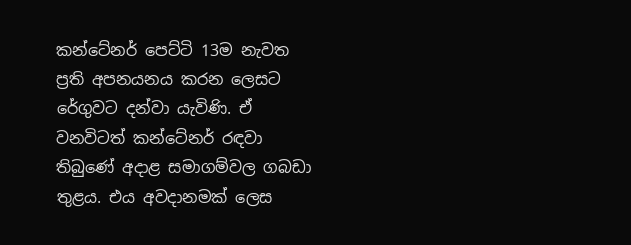කන්ටේනර් පෙට්ටි 13ම නැවත ප්‍රති අපනයනය කරන ලෙසට රේගුවට දන්වා යැවිණි. ඒ වනවිටත් කන්ටේනර් රඳවා තිබුණේ අදාළ සමාගම්වල ගබඩා තුළය. එය අවදානමක් ලෙස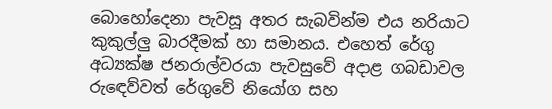බොහෝදෙනා පැවසූ අතර සැබවින්ම එය නරියාට කුකුල්ලු බාරදීමක් හා සමානය. එහෙත් රේගු අධ්‍යක්ෂ ජනරාල්වරයා පැවසුවේ අදාළ ගබඩාවල රුඳෙව්වත් රේගුවේ නියෝග සහ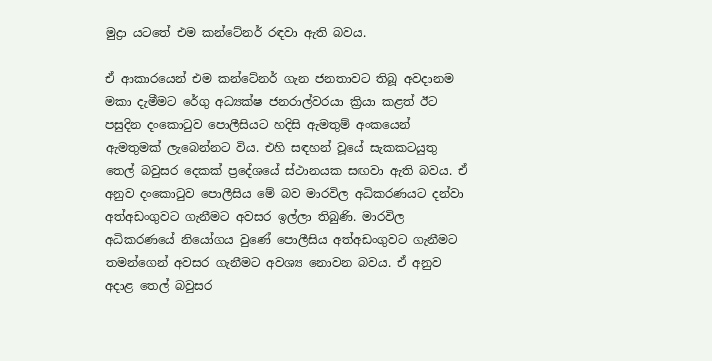මුද්‍රා යටතේ එම කන්ටේනර් රඳවා ඇති බවය.

ඒ ආකාරයෙන් එම කන්ටේනර් ගැන ජනතාවට තිබූ අවදානම මකා දැමීමට රේගු අධ්‍යක්ෂ ජනරාල්වරයා ක්‍රියා කළත් ඊට පසුදින දංකොටුව පොලීසියට හදිසි ඇමතුම් අංකයෙන් ඇමතුමක් ලැබෙන්නට විය. එහි සඳහන් වූයේ සැකකටයුතු තෙල් බවුසර දෙකක් ප්‍රදේශයේ ස්ථානයක සඟවා ඇති බවය. ඒ අනුව දංකොටුව පොලීසිය මේ බව මාරවිල අධිකරණයට දන්වා අත්අඩංගුවට ගැනීමට අවසර ඉල්ලා තිබුණි. මාරවිල අධිකරණයේ නියෝගය වුණේ පොලීසිය අත්අඩංගුවට ගැනීමට තමන්ගෙන් අවසර ගැනීමට අවශ්‍ය නොවන බවය. ඒ අනුව අදාළ තෙල් බවුසර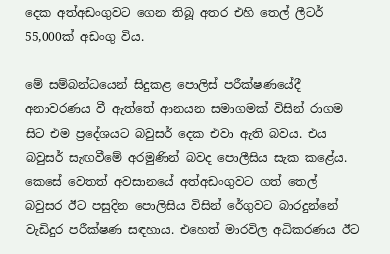දෙක අත්අඩංගුවට ගෙන තිබූ අතර එහි තෙල් ලීටර් 55,000ක් අඩංගු විය.

මේ සම්බන්ධයෙන් සිදුකළ පොලිස් පරීක්ෂණයේදී අනාවරණය වී ඇත්තේ ආනයන සමාගමක් විසින් රාගම සිට එම ප්‍රදේශයට බවුසර් දෙක එවා ඇති බවය. එය බවුසර් සැඟවීමේ අරමුණින් බවද පොලීසිය සැක කළේය. කෙසේ වෙතත් අවසානයේ අත්අඩංගුවට ගත් තෙල් බවුසර ඊට පසුදින පොලිසිය විසින් රේගුවට බාරදුන්නේ වැඩිදුර පරීක්ෂණ සඳහාය. එහෙත් මාරවිල අධිකරණය ඊට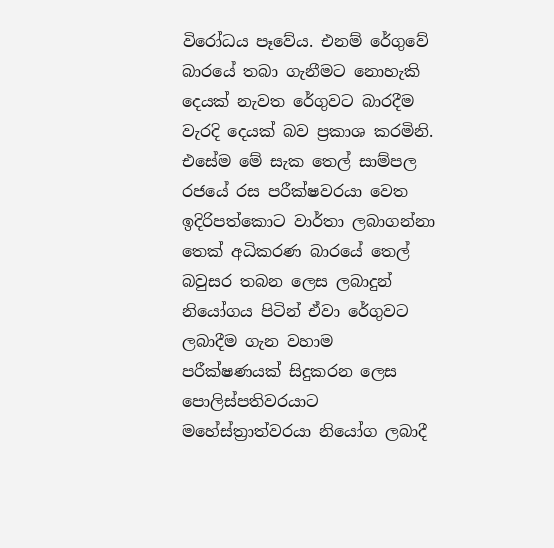විරෝධය පෑවේය. එනම් රේගුවේ බාරයේ තබා ගැනීමට නොහැකි දෙයක් නැවත රේගුවට බාරදීම වැරදි දෙයක් බව ප්‍රකාශ කරමිනි. එසේම මේ සැක තෙල් සාම්පල රජයේ රස පරීක්ෂවරයා වෙත ඉදිරිපත්කොට වාර්තා ලබාගන්නා තෙක් අධිකරණ බාරයේ තෙල් බවුසර තබන ලෙස ලබාදුන් නියෝගය පිටින් ඒවා රේගුවට ලබාදීම ගැන වහාම පරීක්ෂණයක් සිදුකරන ලෙස පොලිස්පතිවරයාට මහේස්ත්‍රාත්වරයා නියෝග ලබාදී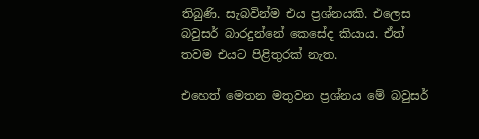තිබුණි. සැබවින්ම එය ප්‍රශ්නයකි. එලෙස බවුසර් බාරදුන්නේ කෙසේද කියාය. ඒත් තවම එයට පිළිතුරක් නැත.

එහෙත් මෙතන මතුවන ප්‍රශ්නය මේ බවුසර්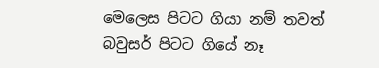මෙලෙස පිටට ගියා නම් තවත් බවුසර් පිටට ගියේ නෑ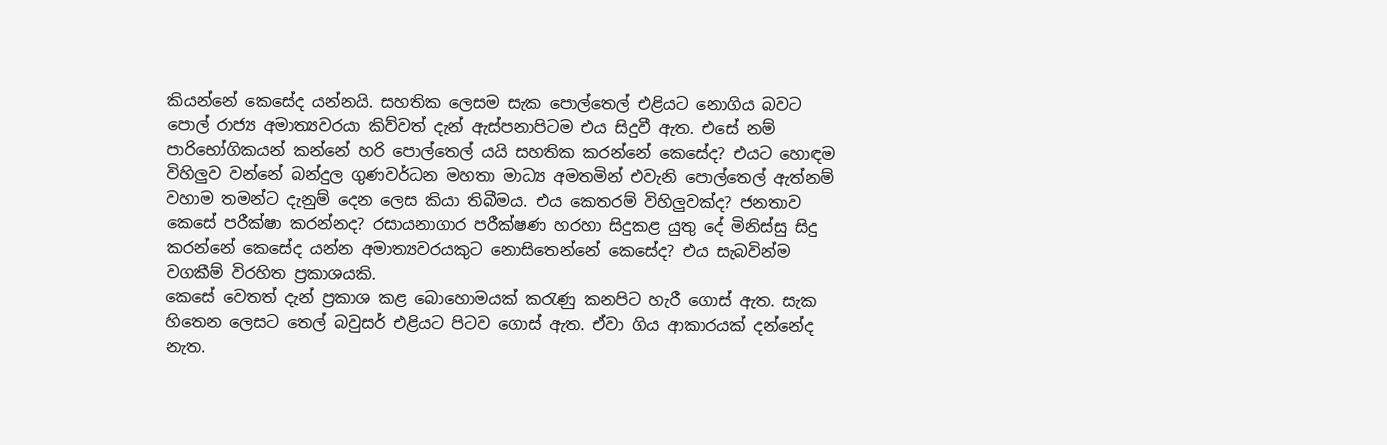කියන්නේ කෙසේද යන්නයි. සහතික ලෙසම සැක පොල්තෙල් එළියට නොගිය බවට පොල් රාජ්‍ය අමාත්‍යවරයා කිව්වත් දැන් ඇස්පනාපිටම එය සිදුවී ඇත. එසේ නම් පාරිභෝගිකයන් කන්නේ හරි පොල්තෙල් යයි සහතික කරන්නේ කෙසේද? එයට හොඳම විහිලුව වන්නේ බන්දුල ගුණවර්ධන මහතා මාධ්‍ය අමතමින් එවැනි පොල්තෙල් ඇත්නම් වහාම තමන්ට දැනුම් දෙන ලෙස කියා තිබීමය. එය කෙතරම් විහිලුවක්ද? ජනතාව කෙසේ පරීක්ෂා කරන්නද? රසායනාගාර පරීක්ෂණ හරහා සිදුකළ යුතු දේ මිනිස්සු සිදු කරන්නේ කෙසේද යන්න අමාත්‍යවරයකුට නොසිතෙන්නේ කෙසේද? එය සැබවින්ම වගකීම් විරහිත ප්‍රකාශයකි.
කෙසේ වෙතත් දැන් ප්‍රකාශ කළ බොහොමයක් කරැණු කනපිට හැරී ගොස් ඇත. සැක හිතෙන ලෙසට තෙල් බවුසර් එළියට පිටව ගොස් ඇත. ඒවා ගිය ආකාරයක් දන්නේද නැත.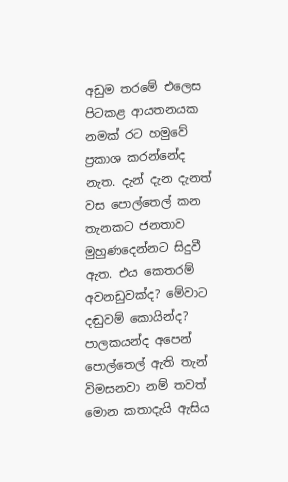අඩුම තරමේ එලෙස පිටකළ ආයතනයක නමක් රට හමුවේ ප්‍රකාශ කරන්නේද නැත. දැන් දැන දැනත් වස පොල්තෙල් කන තැනකට ජනතාව මුහුණදෙන්නට සිදුවී ඇත. එය කෙතරම් අවනඩුවක්ද? මේවාට දඬුවම් කොයින්ද? පාලකයන්ද අපෙන් පොල්තෙල් ඇති තැන් විමසනවා නම් තවත් මොන කතාදැයි ඇසිය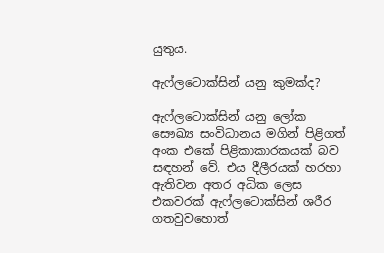යුතුය.

ඇෆ්ලටොක්සින් යනු කුමක්ද?

ඇෆ්ලටොක්සින් යනු ලෝක සෞඛ්‍ය සංවිධානය මගින් පිළිගත් අංක එකේ පිළිකාකාරකයක් බව සඳහන් වේ. එය දීලීරයක් හරහා ඇතිවන අතර අධික ලෙස එකවරක් ඇෆ්ලටොක්සින් ශරීර ගතවුවහොත්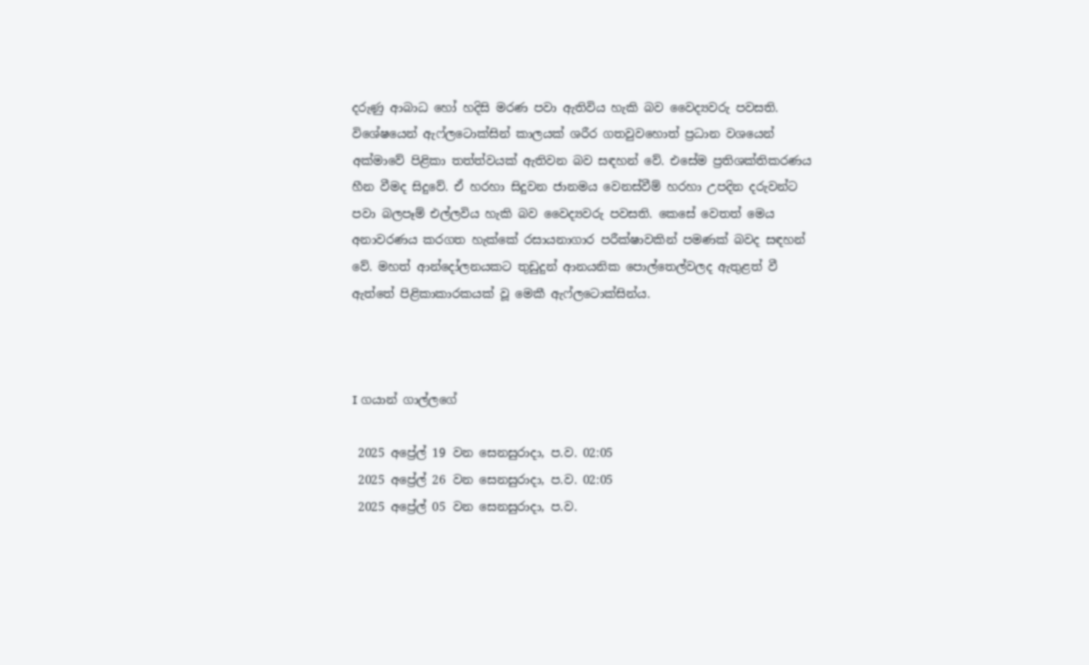දරුණු ආබාධ හෝ හදිසි මරණ පවා ඇතිවිය හැකි බව වෛද්‍යවරු පවසති. විශේෂයෙන් ඇෆ්ලටොක්සින් කාලයක් ශරීර ගතවුවහොත් ප්‍රධාන වශයෙන් අක්මාවේ පිළිකා තත්ත්වයක් ඇතිවන බව සඳහන් වේ. එසේම ප්‍රතිශක්තිකරණය හීන වීමද සිදුවේ. ඒ හරහා සිදුවන ජානමය වෙනස්වීම් හරහා උපදින දරුවන්ට පවා බලපෑම් එල්ලවිය හැකි බව වෛද්‍යවරු පවසති. කෙසේ වෙතත් මෙය අනාවරණය කරගත හැක්කේ රසායනාගාර පරීක්ෂාවකින් පමණක් බවද සඳහන් වේ. මහත් ආන්දෝලනයකට තුඩුදුන් ආනයනික පොල්තෙල්වලද ඇතුළත් වී ඇත්තේ පිළිකාකාරකයක් වූ මෙකී ඇෆ්ලටොක්සින්ය.



I ගයාන් ගාල්ලගේ

 2025 අප්‍රේල් 19 වන සෙනසුරාදා, ප.ව. 02:05
 2025 අප්‍රේල් 26 වන සෙනසුරාදා, ප.ව. 02:05
 2025 අප්‍රේල් 05 වන සෙනසුරාදා, ප.ව.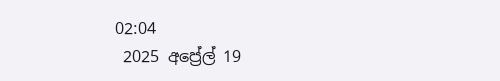02:04
 2025 අප්‍රේල් 19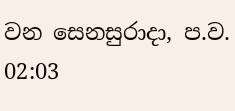වන සෙනසුරාදා, ප.ව. 02:03